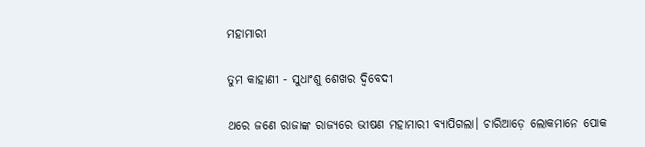ମହାମାରୀ

ତୁମ କାହାଣୀ - ସୁଧାଂଶୁ ଶେଖର ଦ୍ବିବେଦୀ

ଥରେ ଜଣେ ରାଜାଙ୍କ ରାଜ୍ୟରେ ଭୀଷଣ ମହାମାରୀ ବ୍ୟାପିଗଲା। ଚାରିଆଡ଼େ ଲୋକମାନେ ପୋକ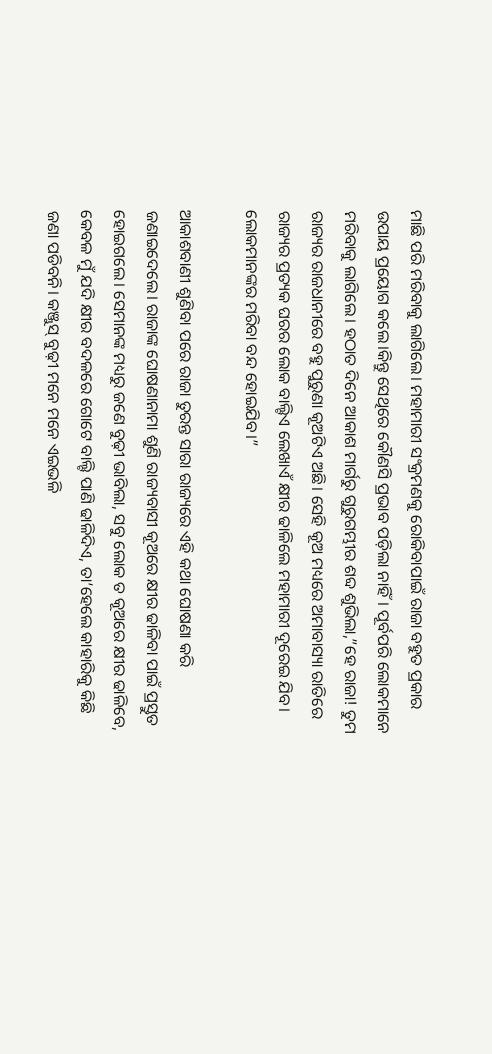ମାଛି ପରି ମରିବାକୁ ଲାଗିଲେ। ମହାମାରୀ ସଂକ୍ରମଣକୁ ରୋକିବାପାଇଁ ରାଜା ବହୁତ ପ୍ରକାର ଉପାୟ ପ୍ରୟୋଗ କଲେ।କିନ୍ତୁ ସେଥିରେ କୌଣସି ପ୍ରଭାବ ପଡ଼ିଲା ନାହିଁ। ପୂର୍ବପରି ଲୋକମାନେ ମରିବାକୁ ଲାଗିଲେ। ହଠାତ ଦିନେ ଆକାଶ ମାର୍ଗରୁ ଗୁରୁଗମ୍ଭୀର ଶବ୍ଦ ଶୁଭିଲା,”ହେ ରାଜା! ତୁମ ରାଜ୍ୟର ରାଜଧାନୀରେ ବହୁ ପୁରୁଣା କୂଅଟିଏ ଅଛି। ସେହି କୂଅ ମଧ୍ୟରେ ଅମାବାସ୍ୟା ରାତିରେ ରାଜ୍ୟର ପ୍ରତ୍ୟକ ଘରର ଲୋକ ବାଲ୍ଟିଏ ଲେଖାଏଁ କ୍ଷୀର ଢାଳିଲେ ମହାମାରୀ ଦୂରେଇ ଯିବ। ଲୋକମାନଙ୍କର ମରିବା ବନ୍ଦ ହୋଇଯିବ।”

ଆକାଶବାଣୀ ଶୁଣିବା ପରେ ରାଜା ତୁରନ୍ତ ସାରା ରାଜ୍ୟରେ ଏହି କଥା ଘୋଷଣା କରି ଜଣାଇଦେଲେ। ରାଜାଙ୍କ ଘୋଷଣାନାମା ଶୁଣି ରାଜ୍ୟବାସୀ କୂଅରେ କ୍ଷୀର ଢାଳିବା ପାଇଁ ପ୍ରସ୍ତୁତ ହୋଇଗଲେ। ସେମାନଙ୍କ ମଧ୍ୟରୁ ଜଣେ ବୁଢ଼ୀ ଭାବିଲା, ସବୁ ଲୋକ ତ କୂଅରେ କ୍ଷୀର ଢାଳିବେ, କେବଳ ମୁଁ ଯଦି କ୍ଷୀର ବଦଳରେ ଗୋଟେ ବାଲ୍ଟି ପାଣି ଢାଳିଦିଏ, ତା’ହେଲେ କାହାରିକୁ କିଛି ଜଣା ପଡିବନି। କଞ୍ଜୁସ୍ ବୁଢ଼ୀ ମନେ ମନେ ଏଇଭଳି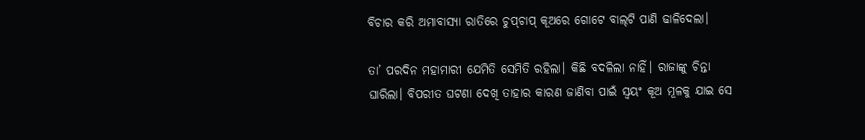ବିଚାର କରି ଅମାବାସ୍ୟା ରାତିରେ ଚୁପ୍‌ଚାପ୍‌ କୂଅରେ ଗୋଟେ ବାଲ୍‌ଟି ପାଣି ଢାଳିଦେଲା।

ତା’ ପରଦିନ ମହାମାରୀ ଯେମିତି ସେମିତି ରହିଲା। କିଛି ବଦଳିଲା ନାହିଁ। ରାଜାଙ୍କୁ ଚିନ୍ତା ଘାରିଲା। ବିପରୀତ ଘଟଣା ଦେଖି ତାହାର କାରଣ ଜାଣିବା ପାଇଁ ସ୍ୱୟଂ କୂଅ ମୂଳକୁ ଯାଇ ସେ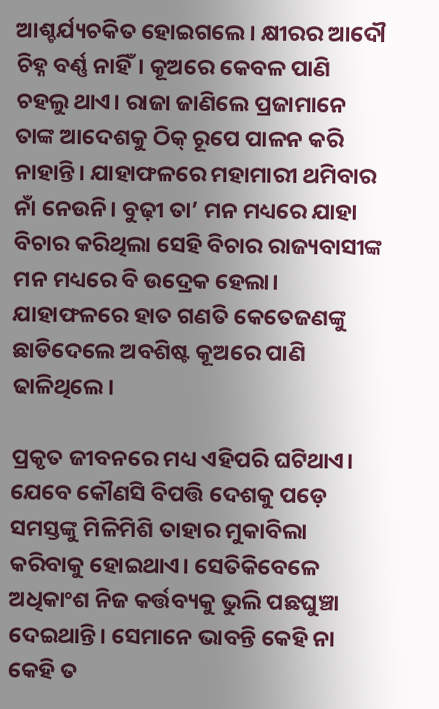ଆଶ୍ଚର୍ଯ୍ୟଚକିତ ହୋଇଗଲେ। କ୍ଷୀରର ଆଦୌ ଚିହ୍ନ ବର୍ଣ୍ଣ ନାହିଁ। କୂଅରେ କେବଳ ପାଣି ଚହଲୁ ଥାଏ। ରାଜା ଜାଣିଲେ ପ୍ରଜାମାନେ ତାଙ୍କ ଆଦେଶକୁ ଠିକ୍ ରୂପେ ପାଳନ କରି ନାହାନ୍ତି। ଯାହାଫଳରେ ମହାମାରୀ ଥମିବାର ନାଁ ନେଉନି। ବୁଢ଼ୀ ତା’ ମନ ମଧ୍ୟରେ ଯାହା ବିଚାର କରିଥିଲା ସେହି ବିଚାର ରାଜ୍ୟବାସୀଙ୍କ ମନ ମଧ୍ୟରେ ବି ଉଦ୍ରେକ ହେଲା। ଯାହାଫଳରେ ହାତ ଗଣତି କେତେଜଣଙ୍କୁ ଛାଡିଦେଲେ ଅବଶିଷ୍ଟ କୂଅରେ ପାଣି ଢାଳିଥିଲେ।

ପ୍ରକୃତ ଜୀବନରେ ମଧ୍ୟ ଏହିପରି ଘଟିଥାଏ। ଯେବେ କୌଣସି ବିପତ୍ତି ଦେଶକୁ ପଡ଼େ ସମସ୍ତଙ୍କୁ ମିଳିମିଶି ତାହାର ମୁକାବିଲା କରିବାକୁ ହୋଇଥାଏ। ସେତିକିବେଳେ ଅଧିକାଂଶ ନିଜ କର୍ତ୍ତବ୍ୟକୁ ଭୁଲି ପଛଘୁଞ୍ଚା ଦେଇଥାନ୍ତି। ସେମାନେ ଭାବନ୍ତି କେହି ନା କେହି ତ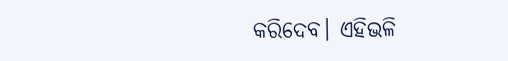କରିଦେବ। ଏହିଭଳି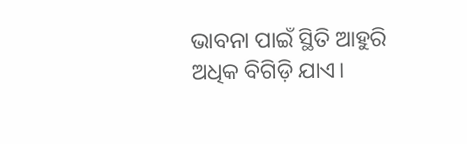ଭାବନା ପାଇଁ ସ୍ଥିତି ଆହୁରି ଅଧିକ ବିଗିଡ଼ି ଯାଏ।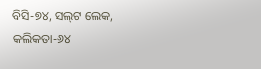ବିସି-୭୪, ସଲ୍‌ଟ ଲେକ,
କଲିକତା-୬୪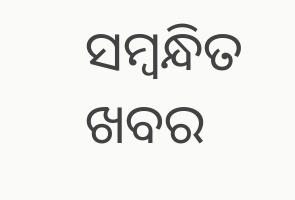ସମ୍ବନ୍ଧିତ ଖବର